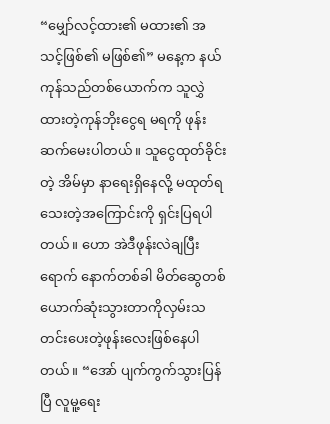“မျှော်လင့်ထား၏ မထား၏ အသင့်ဖြစ်၏ မဖြစ်၏” မနေ့က နယ်ကုန်သည်တစ်ယောက်က သူလွှဲထားတဲ့ကုန်ဘိုးငွေရ မရကို ဖုန်းဆက်မေးပါတယ်။ သူငွေထုတ်ခိုင်းတဲ့ အိမ်မှာ နာရေးရှိနေလို့ မထုတ်ရသေးတဲ့အကြောင်းကို ရှင်းပြရပါတယ်။ ဟော အဲဒီဖုန်းလဲချပြီးရောက် နောက်တစ်ခါ မိတ်ဆွေတစ်ယောက်ဆုံးသွားတာကိုလှမ်းသတင်းပေးတဲ့ဖုန်းလေးဖြစ်နေပါတယ်။ “အော် ပျက်ကွက်သွားပြန်ပြီ လူမူ့ရေး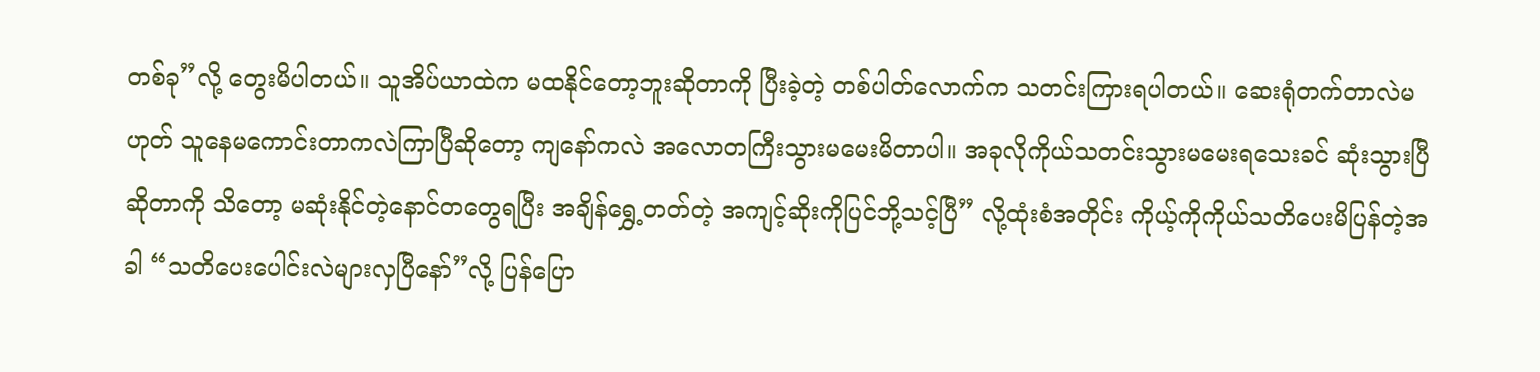တစ်ခု”လို့ တွေးမိပါတယ်။ သူအိပ်ယာထဲက မထနိုင်တော့ဘူးဆိုတာကို ပြီးခဲ့တဲ့ တစ်ပါတ်လောက်က သတင်းကြားရပါတယ်။ ဆေးရုံတက်တာလဲမဟုတ် သူနေမကောင်းတာကလဲကြာပြီဆိုတော့ ကျနော်ကလဲ အလောတကြီးသွားမမေးမိတာပါ။ အခုလိုကိုယ်သတင်းသွားမမေးရသေးခင် ဆုံးသွားပြီဆိုတာကို သိတော့ မဆုံးနိုင်တဲ့နောင်တတွေရပြီး အချိန်ရွှေ့တတ်တဲ့ အကျင့်ဆိုးကိုပြင်ဘို့သင့်ပြီ” လို့ထုံးစံအတိုင်း ကိုယ့်ကိုကိုယ်သတိပေးမိပြန်တဲ့အခါ “သတိပေးပေါင်းလဲများလှပြီနော်”လို့ ပြန်ပြော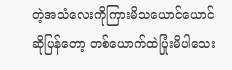တဲ့အသံလေးကိုကြားမိသယောင်ယောင်ဆိုပြန်တော့ တစ်ယောက်ထဲပြုံးမိပါသေး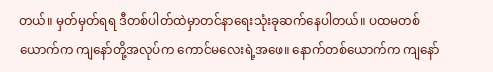တယ်။ မှတ်မှတ်ရရ ဒီတစ်ပါတ်ထဲမှာတင်နာရေးသုံးခုဆက်နေပါတယ်။ ပထမတစ်ယောက်က ကျနော်တို့အလုပ်က ကောင်မလေးရဲ့အဖေ။ နောက်တစ်ယောက်က ကျနော်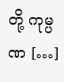တို့ ကုမ္ပဏ […]